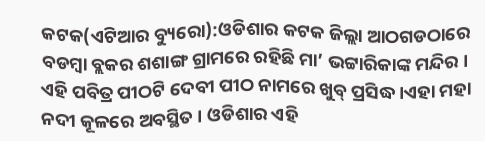କଟକ(ଏଟିଆର ବ୍ୟୁରୋ):ଓଡିଶାର କଟକ ଜିଲ୍ଲା ଆଠଗଡଠାରେ ବଡମ୍ବା ବ୍ଲକର ଶଶାଙ୍ଗ ଗ୍ରାମରେ ରହିଛି ମା’ ଭଟ୍ଟାରିକାଙ୍କ ମନ୍ଦିର । ଏହି ପବିତ୍ର ପୀଠଟି ଦେବୀ ପୀଠ ନାମରେ ଖୁବ୍ ପ୍ରସିଦ୍ଧ ।ଏହା ମହା ନଦୀ କୂଳରେ ଅବସ୍ଥିତ । ଓଡିଶାର ଏହି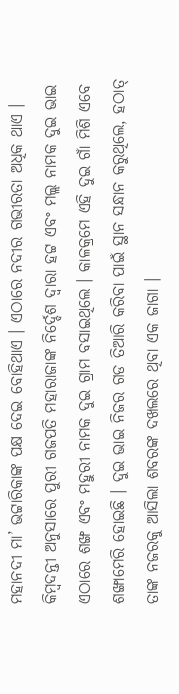ମହାନଦୀ ମା’ ଭଟ୍ଟାରିକାଙ୍କ ପକ୍ଷ ଦେଇ ବୋହିଥାଏ । ଏଠାରେ ନଦୀର ଗଭୀରତା ଅଧିକ ଥାଏ ।
କିମ୍ବଦନ୍ତୀ ଅନୁସାରେ ପୁରୀ ଗଜପତି ମହାରାଜାଙ୍କ ନିର୍ଦ୍ଦେଶ ଦ୍ୱାରା ହଟ୍ଟ ଏବଂ ମଲ୍ଲ ନାମକ ଦୁଇ ଭାଇ ଏଠାରେ ଶଙ୍ଖ ଏବଂ ମହୁରୀ ନାମକ ଦୁଇ ଗ୍ରାମ ବସାଇଥିଲେ । କାଳକ୍ରମେ ଏହି ଦୁଇ ଗାଁ ମିଶି ଏବେ ଶଙ୍ଖାମେରି ହୋଇଛି । ଦୁଇ ଭାଇ ନିଜର ଗଡ ତିଆରି କରିବା ପାଇଁ ସ୍ଥାନ ସନ୍ଧାନ କରୁଥିଲେ, ହଠାତ୍ ତାଙ୍କ ନଜରକୁ ଆସିଲା ଶବରଙ୍କ ଦଖଲରେ ଥିବା ଏକ ଜାଗା ।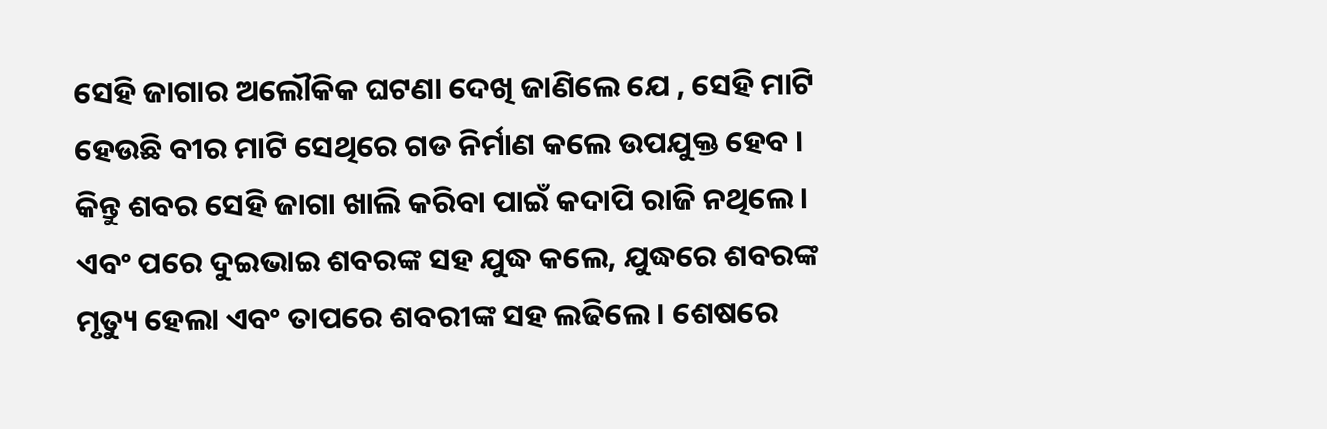ସେହି ଜାଗାର ଅଲୌକିକ ଘଟଣା ଦେଖି ଜାଣିଲେ ଯେ , ସେହି ମାଟି ହେଉଛି ବୀର ମାଟି ସେଥିରେ ଗଡ ନିର୍ମାଣ କଲେ ଉପଯୁକ୍ତ ହେବ । କିନ୍ତୁ ଶବର ସେହି ଜାଗା ଖାଲି କରିବା ପାଇଁ କଦାପି ରାଜି ନଥିଲେ । ଏବଂ ପରେ ଦୁଇଭାଇ ଶବରଙ୍କ ସହ ଯୁଦ୍ଧ କଲେ, ଯୁଦ୍ଧରେ ଶବରଙ୍କ ମୃତ୍ୟୁ ହେଲା ଏବଂ ତାପରେ ଶବରୀଙ୍କ ସହ ଲଢିଲେ । ଶେଷରେ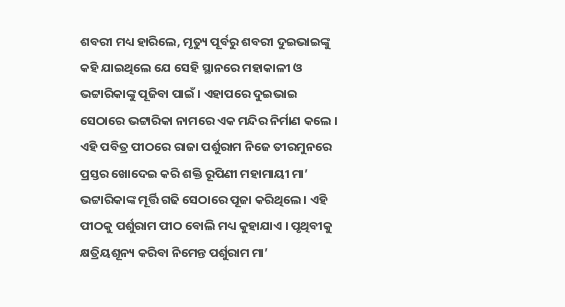ଶବରୀ ମଧ୍ୟ ହାରିଲେ, ମୃତ୍ୟୁ ପୂର୍ବରୁ ଶବରୀ ଦୁଇଭାଇଙ୍କୁ କହି ଯାଇଥିଲେ ଯେ ସେହି ସ୍ଥାନରେ ମହାକାଳୀ ଓ ଭଟ୍ଟାରିକାଙ୍କୁ ପୂଜିବା ପାଇଁ । ଏହାପରେ ଦୁଇଭାଇ ସେଠାରେ ଭଟ୍ଟାରିକା ନାମରେ ଏକ ମନ୍ଦିର ନିର୍ମାଣ କଲେ ।
ଏହି ପବିତ୍ର ପୀଠରେ ରାଜା ପର୍ଶୁରାମ ନିଜେ ତୀରମୁନରେ ପ୍ରସ୍ତର ଖୋଦେଇ କରି ଶକ୍ତି ରୂପିଣୀ ମହାମାୟୀ ମା’ ଭଟ୍ଟାରିକାଙ୍କ ମୂର୍ତ୍ତି ଗଢି ସେଠାରେ ପୂଜା କରିଥିଲେ । ଏହି ପୀଠକୁ ପର୍ଶୁରାମ ପୀଠ ବୋଲି ମଧ୍ୟ କୁହାଯାଏ । ପୃଥିବୀକୁ କ୍ଷତ୍ରିୟଶୂନ୍ୟ କରିବା ନିମେନ୍ତ ପର୍ଶୁରାମ ମା’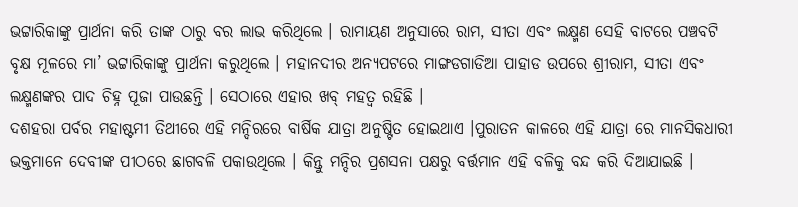ଭଟ୍ଟାରିକାଙ୍କୁ ପ୍ରାର୍ଥନା କରି ତାଙ୍କ ଠାରୁ ବର ଲାଭ କରିଥିଲେ । ରାମାୟଣ ଅନୁସାରେ ରାମ, ସୀତା ଏବଂ ଲକ୍ଷ୍ମଣ ସେହି ବାଟରେ ପଞ୍ଚବଟି ବୃକ୍ଷ ମୂଳରେ ମା’ ଭଟ୍ଟାରିକାଙ୍କୁ ପ୍ରାର୍ଥନା କରୁଥିଲେ । ମହାନଦୀର ଅନ୍ୟପଟରେ ମାଙ୍ଗଡଗାଡିଆ ପାହାଡ ଉପରେ ଶ୍ରୀରାମ, ସୀତା ଏବଂ ଲକ୍ଷ୍ମଣଙ୍କର ପାଦ ଚିହ୍ନ ପୂଜା ପାଉଛନ୍ତି । ସେଠାରେ ଏହାର ଖବ୍ ମହତ୍ୱ ରହିଛି ।
ଦଶହରା ପର୍ବର ମହାଷ୍ଟମୀ ତିଥୀରେ ଏହି ମନ୍ଦିରରେ ବାର୍ଷିକ ଯାତ୍ରା ଅନୁଷ୍ଟିତ ହୋଇଥାଏ ।ପୁରାତନ କାଳରେ ଏହି ଯାତ୍ରା ରେ ମାନସିକଧାରୀ ଭକ୍ତମାନେ ଦେବୀଙ୍କ ପୀଠରେ ଛାଗବଳି ପକାଉଥିଲେ । କିନ୍ତୁ ମନ୍ଦିର ପ୍ରଶସନା ପକ୍ଷରୁ ବର୍ତ୍ତମାନ ଏହି ବଳିକୁ ବନ୍ଦ କରି ଦିଆଯାଇଛି ।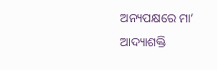ଅନ୍ୟପକ୍ଷରେ ମା’ ଆଦ୍ୟାଶକ୍ତି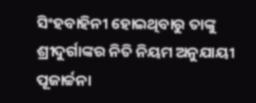ସିଂହବାହିନୀ ହୋଇଥିବାରୁ ତାଙ୍କୁ ଶ୍ରୀଦୁର୍ଗାଙ୍କର ନିତି ନିୟମ ଅନୁଯାୟୀ ପୂଜାର୍ଚ୍ଚନା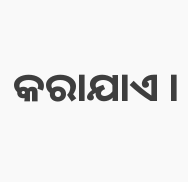କରାଯାଏ ।